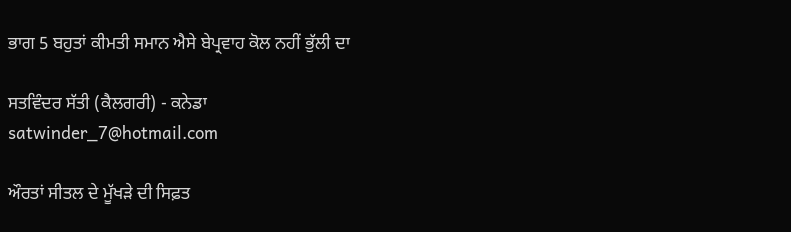ਭਾਗ 5 ਬਹੁਤਾਂ ਕੀਮਤੀ ਸਮਾਨ ਐਸੇ ਬੇਪ੍ਰਵਾਹ ਕੋਲ ਨਹੀਂ ਭੁੱਲੀ ਦਾ

ਸਤਵਿੰਦਰ ਸੱਤੀ (ਕੈਲਗਰੀ) - ਕਨੇਡਾ
satwinder_7@hotmail.com

ਔਰਤਾਂ ਸੀਤਲ ਦੇ ਮੂੱਖੜੇ ਦੀ ਸਿਫ਼ਤ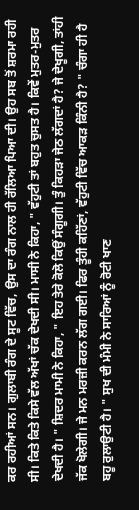ਕਰ ਰਹੀਆਂ ਸਨ। ਗੁਲਾਬੀ ਰੰਗ ਦੇ ਸੂਟ ਵਿੱਚ, ਉਸ ਦਾ ਰੰਗ ਨਾਲ ਹੀ ਰੱਲਿਆ ਪਿਆ ਦੀ। ਉਹ ਸਬ ਤੋਂ ਸ਼ਰਮਾ ਰਹੀ ਸੀ। ਕਿਤੇ ਕਿਤੇ ਕਿਸੇ ਵੱਲ ਅੱਖਾਂ ਚੱਕ ਦੇਖਦੀ ਸੀ। ਮਾਸੀ ਨੇ ਕਿਹਾ, " ਵੱਹੁਟੀ ਤਾਂ ਬਹੁਤ ਚੁਸਤ ਹੈ। ਕਿਵੇਂ ਮੁਤਰ-ਮੁਤਰ ਦੇਖਦੀ ਹੈ। " ਸ਼ਿਦਰ ਮਾਮੀ ਨੇ ਕਿਹਾ, " ਇਹ ਤੇਰੇ ਕੋਲੋ ਕਿਉਂ ਸੰਗੂਗੀ। ਤੁੰ ਕਿਹੜਾ ਜੇਠ ਲੱਗਦਾਂ ਹੈ? ਜੇ ਦੇਖੂਗੀ, ਤਾਂਹੀ ਜੱਕ ਖੋਲੇਗੀ। ਜੇ ਮਨ ਮਰਜ਼ੀ ਕਰਨ ਲੱਗ ਗਈ। ਫਿਰ ਤੂੰਹੀ ਕਹਿੱਣਾਂ, ਵੱਹੁਟੀ ਵਿੱਚ ਆਕੜ ਕਿੰਨੀ ਹੈ? " ਚੰਗਾ ਹੀ ਹੈ ਬਹੂ ਰੁਲਾਉਟੀ ਹੈ। " ਸੁਖ ਦੀ ਮੰਮੀ ਨੇ ਸਾਰਿਆਂ ਨੂੰ ਰੋਟੀ ਖਾਣ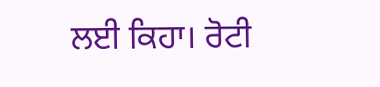ਲਈ ਕਿਹਾ। ਰੋਟੀ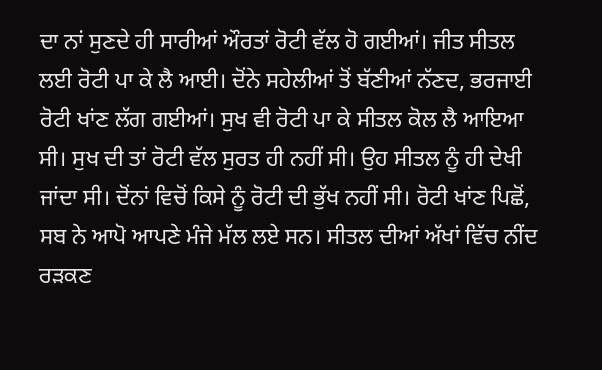ਦਾ ਨਾਂ ਸੁਣਦੇ ਹੀ ਸਾਰੀਆਂ ਔਰਤਾਂ ਰੋਟੀ ਵੱਲ ਹੋ ਗਈਆਂ। ਜੀਤ ਸੀਤਲ ਲਈ ਰੋਟੀ ਪਾ ਕੇ ਲੈ ਆਈ। ਦੋਂਨੇ ਸਹੇਲੀਆਂ ਤੋਂ ਬੱਣੀਆਂ ਨੱਣਦ, ਭਰਜਾਈ ਰੋਟੀ ਖਾਂਣ ਲੱਗ ਗਈਆਂ। ਸੁਖ ਵੀ ਰੋਟੀ ਪਾ ਕੇ ਸੀਤਲ ਕੋਲ ਲੈ ਆਇਆ ਸੀ। ਸੁਖ ਦੀ ਤਾਂ ਰੋਟੀ ਵੱਲ ਸੁਰਤ ਹੀ ਨਹੀਂ ਸੀ। ਉਹ ਸੀਤਲ ਨੂੰ ਹੀ ਦੇਖੀ ਜਾਂਦਾ ਸੀ। ਦੋਂਨਾਂ ਵਿਚੋਂ ਕਿਸੇ ਨੂੰ ਰੋਟੀ ਦੀ ਭੁੱਖ ਨਹੀਂ ਸੀ। ਰੋਟੀ ਖਾਂਣ ਪਿਛੋਂ, ਸਬ ਨੇ ਆਪੋ ਆਪਣੇ ਮੰਜੇ ਮੱਲ ਲਏ ਸਨ। ਸੀਤਲ ਦੀਆਂ ਅੱਖਾਂ ਵਿੱਚ ਨੀਂਦ ਰੜਕਣ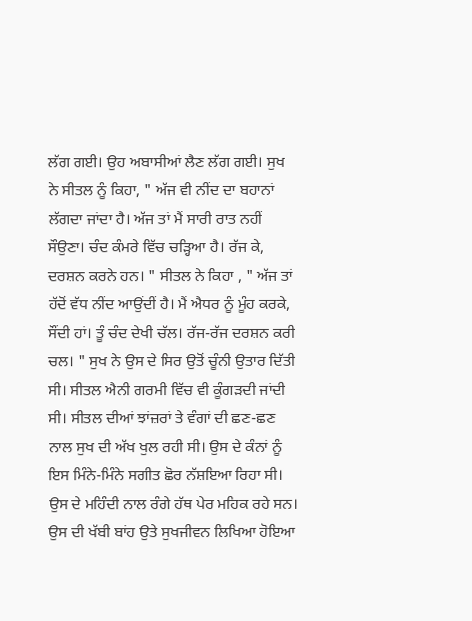ਲੱਗ ਗਈ। ਉਹ ਅਬਾਸੀਆਂ ਲੈਣ ਲੱਗ ਗਈ। ਸੁਖ ਨੇ ਸੀਤਲ ਨੂੰ ਕਿਹਾ, " ਅੱਜ ਵੀ ਨੀਂਦ ਦਾ ਬਹਾਨਾਂ ਲੱਗਦਾ ਜਾਂਦਾ ਹੈ। ਅੱਜ ਤਾਂ ਮੈਂ ਸਾਰੀ ਰਾਤ ਨਹੀਂ ਸੌਉਣਾ। ਚੰਦ ਕੰਮਰੇ ਵਿੱਚ ਚੜ੍ਹਿਆ ਹੈ। ਰੱਜ ਕੇ, ਦਰਸ਼ਨ ਕਰਨੇ ਹਨ। " ਸੀਤਲ ਨੇ ਕਿਹਾ , " ਅੱਜ ਤਾਂ ਹੱਦੋਂ ਵੱਧ ਨੀਂਦ ਆਉਂਦੀਂ ਹੈ। ਮੈਂ ਐਧਰ ਨੂੰ ਮੂੰਹ ਕਰਕੇ, ਸੌਂਦੀ ਹਾਂ। ਤੂੰ ਚੰਦ ਦੇਖੀ ਚੱਲ। ਰੱਜ-ਰੱਜ ਦਰਸ਼ਨ ਕਰੀ ਚਲ। " ਸੁਖ ਨੇ ਉਸ ਦੇ ਸਿਰ ਉਤੋਂ ਚੂੰਨੀ ਉਤਾਰ ਦਿੱਤੀ ਸੀ। ਸੀਤਲ ਐਨੀ ਗਰਮੀ ਵਿੱਚ ਵੀ ਕੂੰਗੜਦੀ ਜਾਂਦੀ ਸੀ। ਸੀਤਲ ਦੀਆਂ ਝਾਂਜ਼ਰਾਂ ਤੇ ਵੰਗਾਂ ਦੀ ਛਣ-ਛਣ ਨਾਲ ਸੁਖ ਦੀ ਅੱਖ ਖੁਲ ਰਹੀ ਸੀ। ਉਸ ਦੇ ਕੰਨਾਂ ਨੂੰ ਇਸ ਮਿੰਨੇ-ਮਿੰਨੇ ਸਗੀਤ ਛੋਰ ਨੱਸ਼ਇਆ ਰਿਹਾ ਸੀ। ਉਸ ਦੇ ਮਹਿੰਦੀ ਨਾਲ ਰੰਗੇ ਹੱਥ ਪੇਰ ਮਹਿਕ ਰਹੇ ਸਨ। ਉਸ ਦੀ ਖੱਬੀ ਬਾਂਹ ਉਤੇ ਸੁਖਜੀਵਨ ਲਿਖਿਆ ਹੋਇਆ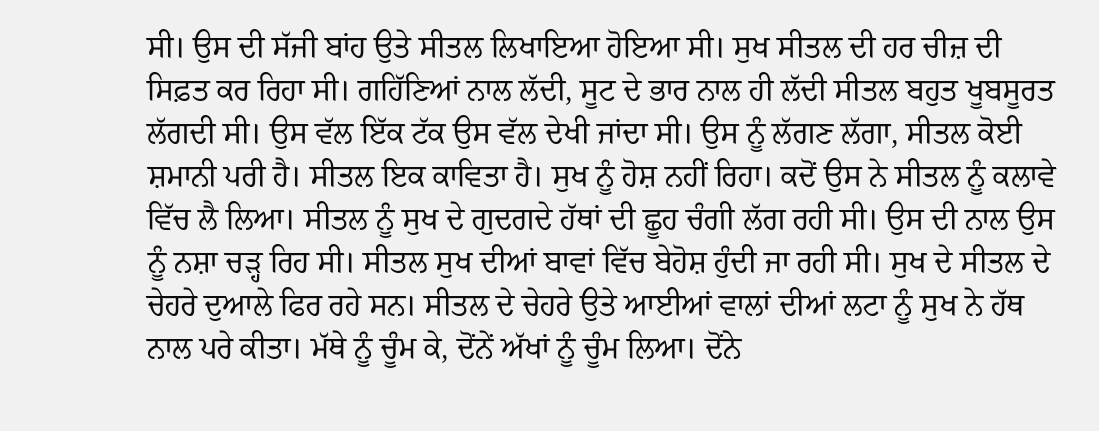ਸੀ। ਉਸ ਦੀ ਸੱਜੀ ਬਾਂਹ ਉਤੇ ਸੀਤਲ ਲਿਖਾਇਆ ਹੋਇਆ ਸੀ। ਸੁਖ ਸੀਤਲ ਦੀ ਹਰ ਚੀਜ਼ ਦੀ ਸਿਫ਼ਤ ਕਰ ਰਿਹਾ ਸੀ। ਗਹਿੱਣਿਆਂ ਨਾਲ ਲੱਦੀ, ਸੂਟ ਦੇ ਭਾਰ ਨਾਲ ਹੀ ਲੱਦੀ ਸੀਤਲ ਬਹੁਤ ਖੂਬਸੂਰਤ ਲੱਗਦੀ ਸੀ। ਉਸ ਵੱਲ ਇੱਕ ਟੱਕ ਉਸ ਵੱਲ ਦੇਖੀ ਜਾਂਦਾ ਸੀ। ਉਸ ਨੂੰ ਲੱਗਣ ਲੱਗਾ, ਸੀਤਲ ਕੋਈ ਸ਼ਮਾਨੀ ਪਰੀ ਹੈ। ਸੀਤਲ ਇਕ ਕਾਵਿਤਾ ਹੈ। ਸੁਖ ਨੂੰ ਹੋਸ਼ ਨਹੀਂ ਰਿਹਾ। ਕਦੋਂ ਉਸ ਨੇ ਸੀਤਲ ਨੂੰ ਕਲਾਵੇ ਵਿੱਚ ਲੈ ਲਿਆ। ਸੀਤਲ ਨੂੰ ਸੁਖ ਦੇ ਗੁਦਗਦੇ ਹੱਥਾਂ ਦੀ ਛੂਹ ਚੰਗੀ ਲੱਗ ਰਹੀ ਸੀ। ਉਸ ਦੀ ਨਾਲ ਉਸ ਨੂੰ ਨਸ਼ਾ ਚੜ੍ਹ ਰਿਹ ਸੀ। ਸੀਤਲ ਸੁਖ ਦੀਆਂ ਬਾਵਾਂ ਵਿੱਚ ਬੇਹੋਸ਼ ਹੁੰਦੀ ਜਾ ਰਹੀ ਸੀ। ਸੁਖ ਦੇ ਸੀਤਲ ਦੇ ਚੇਹਰੇ ਦੁਆਲੇ ਫਿਰ ਰਹੇ ਸਨ। ਸੀਤਲ ਦੇ ਚੇਹਰੇ ਉਤੇ ਆਈਆਂ ਵਾਲਾਂ ਦੀਆਂ ਲਟਾ ਨੂੰ ਸੁਖ ਨੇ ਹੱਥ ਨਾਲ ਪਰੇ ਕੀਤਾ। ਮੱਥੇ ਨੂੰ ਚੂੰਮ ਕੇ, ਦੋਂਨੇਂ ਅੱਖਾਂ ਨੂੰ ਚੂੰਮ ਲਿਆ। ਦੋਂਨੇ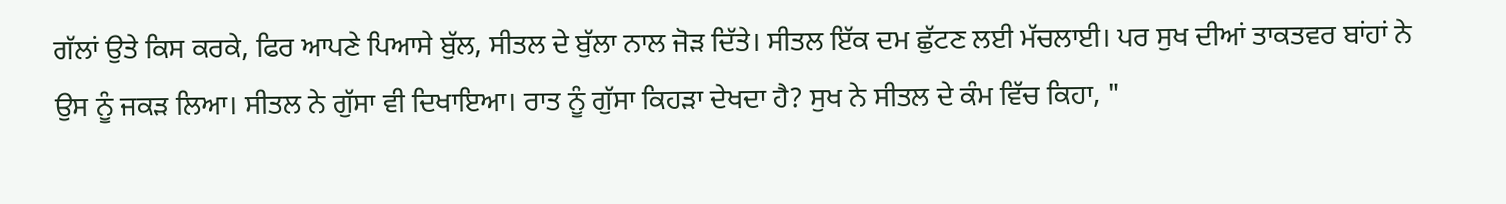ਗੱਲਾਂ ਉਤੇ ਕਿਸ ਕਰਕੇ, ਫਿਰ ਆਪਣੇ ਪਿਆਸੇ ਬੁੱਲ, ਸੀਤਲ ਦੇ ਬੁੱਲਾ ਨਾਲ ਜੋੜ ਦਿੱਤੇ। ਸੀਤਲ ਇੱਕ ਦਮ ਛੁੱਟਣ ਲਈ ਮੱਚਲਾਈ। ਪਰ ਸੁਖ ਦੀਆਂ ਤਾਕਤਵਰ ਬਾਂਹਾਂ ਨੇ ਉਸ ਨੂੰ ਜਕੜ ਲਿਆ। ਸੀਤਲ ਨੇ ਗੁੱਸਾ ਵੀ ਦਿਖਾਇਆ। ਰਾਤ ਨੂੰ ਗੁੱਸਾ ਕਿਹੜਾ ਦੇਖਦਾ ਹੈ? ਸੁਖ ਨੇ ਸੀਤਲ ਦੇ ਕੰਮ ਵਿੱਚ ਕਿਹਾ, "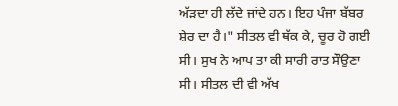ਅੱੜਦਾ ਹੀ ਲੱਦੇ ਜਾਂਦੇ ਹਨ। ਇਹ ਪੰਜਾ ਬੱਬਰ ਸ਼ੇਰ ਦਾ ਹੈ।" ਸੀਤਲ ਵੀ ਥੱਕ ਕੇ, ਚੂਰ ਹੋ ਗਈ ਸੀ। ਸੁਖ ਨੇ ਆਪ ਤਾ ਕੀ ਸਾਰੀ ਰਾਤ ਸੌਉਣਾ ਸੀ। ਸੀਤਲ ਦੀ ਵੀ ਅੱਖ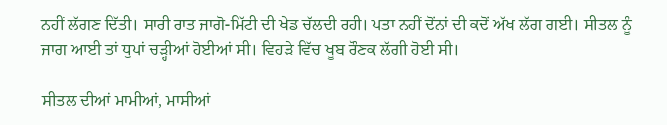ਨਹੀਂ ਲੱਗਣ ਦਿੱਤੀ। ਸਾਰੀ ਰਾਤ ਜਾਗੋ-ਮਿੱਟੀ ਦੀ ਖੇਡ ਚੱਲਦੀ ਰਹੀ। ਪਤਾ ਨਹੀਂ ਦੋਂਨਾਂ ਦੀ ਕਦੋਂ ਅੱਖ ਲੱਗ ਗਈ। ਸੀਤਲ ਨੂੰ ਜਾਗ ਆਈ ਤਾਂ ਧੁਪਾਂ ਚੜ੍ਹੀਆਂ ਹੋਈਆਂ ਸੀ। ਵਿਹੜੇ ਵਿੱਚ ਖੂਬ ਰੌਣਕ ਲੱਗੀ ਹੋਈ ਸੀ।

ਸੀਤਲ ਦੀਆਂ ਮਾਮੀਆਂ, ਮਾਸੀਆਂ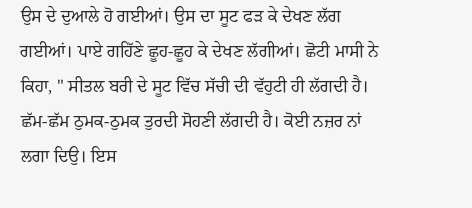ਉਸ ਦੇ ਦੁਆਲੇ ਹੋ ਗਈਆਂ। ਉਸ ਦਾ ਸੂਟ ਫੜ ਕੇ ਦੇਖਣ ਲੱਗ ਗਈਆਂ। ਪਾਏ ਗਹਿੱਣੇ ਛੂਹ-ਛੂਹ ਕੇ ਦੇਖਣ ਲੱਗੀਆਂ। ਛੋਟੀ ਮਾਸੀ ਨੇ ਕਿਹਾ, " ਸੀਤਲ ਬਰੀ ਦੇ ਸੂਟ ਵਿੱਚ ਸੱਚੀ ਦੀ ਵੱਹੁਟੀ ਹੀ ਲੱਗਦੀ ਹੈ। ਛੱਮ-ਛੱਮ ਠੁਮਕ-ਠੁਮਕ ਤੁਰਦੀ ਸੋਹਣੀ ਲੱਗਦੀ ਹੈ। ਕੋਈ ਨਜ਼ਰ ਨਾਂ ਲਗਾ ਦਿਉ। ਇਸ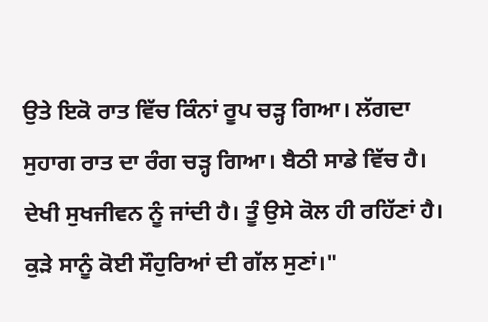ਉਤੇ ਇਕੋ ਰਾਤ ਵਿੱਚ ਕਿੰਨਾਂ ਰੂਪ ਚੜ੍ਹ ਗਿਆ। ਲੱਗਦਾ ਸੁਹਾਗ ਰਾਤ ਦਾ ਰੰਗ ਚੜ੍ਹ ਗਿਆ। ਬੈਠੀ ਸਾਡੇ ਵਿੱਚ ਹੈ। ਦੇਖੀ ਸੁਖਜੀਵਨ ਨੂੰ ਜਾਂਦੀ ਹੈ। ਤੂੰ ਉਸੇ ਕੋਲ ਹੀ ਰਹਿੱਣਾਂ ਹੈ। ਕੁੜੇ ਸਾਨੂੰ ਕੋਈ ਸੌਹੁਰਿਆਂ ਦੀ ਗੱਲ ਸੁਣਾਂ।"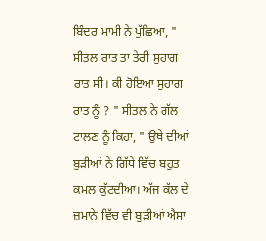ਬਿੰਦਰ ਮਾਮੀ ਨੇ ਪੁੱਛਿਆ, " ਸੀਤਲ ਰਾਤ ਤਾ ਤੇਰੀ ਸੁਹਾਗ ਰਾਤ ਸੀ। ਕੀ ਹੋਇਆ ਸੁਹਾਗ ਰਾਤ ਨੂੰ ? " ਸੀਤਲ ਨੇ ਗੱਲ ਟਾਲਣ ਨੂੰ ਕਿਹਾ, " ਉਥੇ ਦੀਆਂ ਬੁੜੀਆਂ ਨੇ ਗਿੱਧੇ ਵਿੱਚ ਬਹੁਤ ਕਮਲ ਕੁੱਟਦੀਆ। ਅੱਜ ਕੱਲ ਦੇ ਜ਼ਮਾਨੇ ਵਿੱਚ ਵੀ ਬੁੜੀਆਂ ਐਸਾ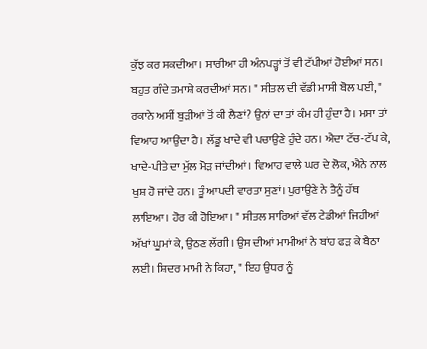ਕੁੱਝ ਕਰ ਸਕਦੀਆ। ਸਾਰੀਆ ਹੀ ਅੰਨਪੜ੍ਹਾਂ ਤੋਂ ਵੀ ਟੱਪੀਆਂ ਹੋਈਆਂ ਸਨ। ਬਹੁਤ ਗੰਦੇ ਤਮਾਸ਼ੇ ਕਰਦੀਆਂ ਸਨ। " ਸੀਤਲ ਦੀ ਵੱਡੀ ਮਾਸੀ ਬੋਲ ਪਈ, " ਰਕਾਨੇ ਅਸੀਂ ਬੁੜੀਆਂ ਤੋਂ ਕੀ ਲੈਣਾਂ? ਉਨਾਂ ਦਾ ਤਾਂ ਕੰਮ ਹੀ ਹੁੰਦਾ ਹੈ। ਮਸਾ ਤਾਂ ਵਿਆਹ ਆਉਂਦਾ ਹੈ। ਲੱਡੂ ਖਾਦੇ ਵੀ ਪਚਾਉਣੇ ਹੁੰਦੇ ਹਨ। ਐਦਾ ਟੱਚ-ਟੱਪ ਕੇ, ਖਾਦੇ-ਪੀਤੇ ਦਾ ਮੁੱਲ ਮੋੜ ਜਾਂਦੀਆਂ। ਵਿਆਹ ਵਾਲੇ ਘਰ ਦੇ ਲੋਕ, ਐਨੇ ਨਾਲ ਖੁਸ਼ ਹੋ ਜਾਂਦੇ ਹਨ। ਤੂੰ ਆਪਦੀ ਵਾਰਤਾ ਸੁਣਾਂ। ਪੁਰਾਉਣੇ ਨੇ ਤੈਨੂੰ ਹੱਥ ਲਾਇਆ। ਹੋਰ ਕੀ ਹੋਇਆ। " ਸੀਤਲ ਸਾਰਿਆਂ ਵੱਲ ਟੇਡੀਆਂ ਜਿਹੀਆਂ ਅੱਖਾਂ ਘੂਮਾਂ ਕੇ, ਉਠਣ ਲੱਗੀ। ਉਸ ਦੀਆਂ ਮਾਮੀਆਂ ਨੇ ਬਾਂਹ ਫੜ ਕੇ ਬੈਠਾ ਲਈ। ਸ਼ਿਦਰ ਮਾਮੀ ਨੇ ਕਿਹਾ, " ਇਹ ਉਧਰ ਨੂੰ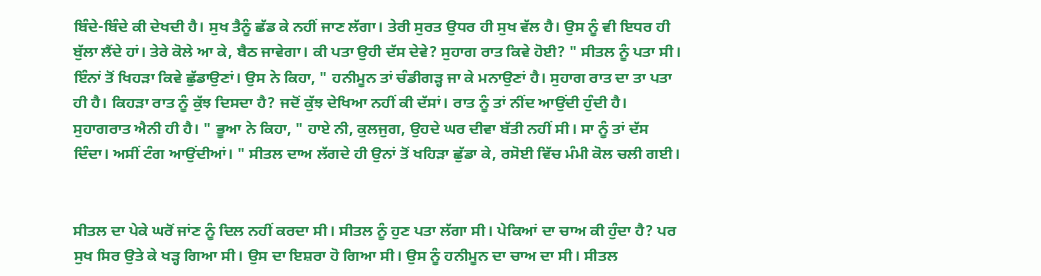ਬਿੰਦੇ-ਬਿੰਦੇ ਕੀ ਦੇਖਦੀ ਹੈ। ਸੁਖ ਤੈਨੂੰ ਛੱਡ ਕੇ ਨਹੀਂ ਜਾਣ ਲੱਗਾ। ਤੇਰੀ ਸੁਰਤ ਉਧਰ ਹੀ ਸੁਖ ਵੱਲ ਹੈ। ਉਸ ਨੂੰ ਵੀ ਇਧਰ ਹੀ ਬੁੱਲਾ ਲੈਂਦੇ ਹਾਂ। ਤੇਰੇ ਕੋਲੇ ਆ ਕੇ, ਬੈਠ ਜਾਵੇਗਾ। ਕੀ ਪਤਾ ਉਹੀ ਦੱਸ ਦੇਵੇ? ਸੁਹਾਗ ਰਾਤ ਕਿਵੇ ਹੋਈ? " ਸੀਤਲ ਨੂੰ ਪਤਾ ਸੀ। ਇੰਨਾਂ ਤੋਂ ਖਿਹੜਾ ਕਿਵੇ ਛੁੱਡਾਉਣਾਂ। ਉਸ ਨੇ ਕਿਹਾ, " ਹਨੀਮੂਨ ਤਾਂ ਚੰਡੀਗੜ੍ਹ ਜਾ ਕੇ ਮਨਾਉਣਾਂ ਹੈ। ਸੁਹਾਗ ਰਾਤ ਦਾ ਤਾ ਪਤਾ ਹੀ ਹੈ। ਕਿਹੜਾ ਰਾਤ ਨੂੰ ਕੁੱਝ ਦਿਸਦਾ ਹੈ? ਜਦੋਂ ਕੁੱਝ ਦੇਖਿਆ ਨਹੀਂ ਕੀ ਦੱਸਾਂ। ਰਾਤ ਨੂੰ ਤਾਂ ਨੀਂਦ ਆਉਂਦੀ ਹੁੰਦੀ ਹੈ। ਸੁਹਾਗਰਾਤ ਐਨੀ ਹੀ ਹੈ। " ਭੂਆ ਨੇ ਕਿਹਾ, " ਹਾਏ ਨੀ, ਕੁਲਜੁਗ, ਉਹਦੇ ਘਰ ਦੀਵਾ ਬੱਤੀ ਨਹੀਂ ਸੀ। ਸਾ ਨੂੰ ਤਾਂ ਦੱਸ ਦਿੰਦਾ। ਅਸੀਂ ਟੰਗ ਆਉਂਦੀਆਂ। " ਸੀਤਲ ਦਾਅ ਲੱਗਦੇ ਹੀ ਉਨਾਂ ਤੋਂ ਖਹਿੜਾ ਛੁੱਡਾ ਕੇ, ਰਸੋਈ ਵਿੱਚ ਮੰਮੀ ਕੋਲ ਚਲੀ ਗਈ।


ਸੀਤਲ ਦਾ ਪੇਕੇ ਘਰੋਂ ਜਾਂਣ ਨੂੰ ਦਿਲ ਨਹੀਂ ਕਰਦਾ ਸੀ। ਸੀਤਲ ਨੂੰ ਹੁਣ ਪਤਾ ਲੱਗਾ ਸੀ। ਪੇਕਿਆਂ ਦਾ ਚਾਅ ਕੀ ਹੁੰਦਾ ਹੈ? ਪਰ ਸੁਖ ਸਿਰ ਉਤੇ ਕੇ ਖੜ੍ਹ ਗਿਆ ਸੀ। ਉਸ ਦਾ ਇਸ਼ਰਾ ਹੋ ਗਿਆ ਸੀ। ਉਸ ਨੂੰ ਹਨੀਮੂਨ ਦਾ ਚਾਅ ਦਾ ਸੀ। ਸੀਤਲ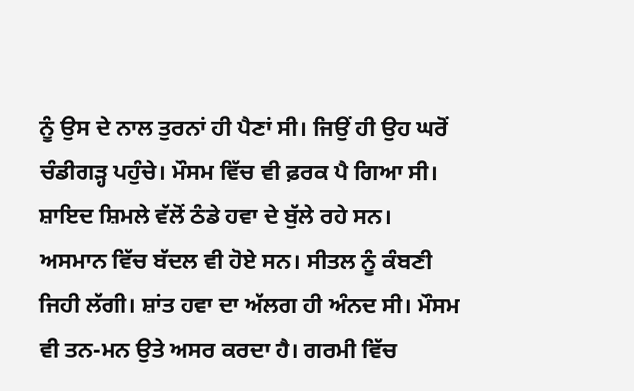ਨੂੰ ਉਸ ਦੇ ਨਾਲ ਤੁਰਨਾਂ ਹੀ ਪੈਣਾਂ ਸੀ। ਜਿਉਂ ਹੀ ਉਹ ਘਰੋਂ ਚੰਡੀਗੜ੍ਹ ਪਹੁੰਚੇ। ਮੌਸਮ ਵਿੱਚ ਵੀ ਫ਼ਰਕ ਪੈ ਗਿਆ ਸੀ। ਸ਼ਾਇਦ ਸ਼ਿਮਲੇ ਵੱਲੋਂ ਠੰਡੇ ਹਵਾ ਦੇ ਬੁੱਲੇ ਰਹੇ ਸਨ। ਅਸਮਾਨ ਵਿੱਚ ਬੱਦਲ ਵੀ ਹੋਏ ਸਨ। ਸੀਤਲ ਨੂੰ ਕੰਬਣੀ ਜਿਹੀ ਲੱਗੀ। ਸ਼ਾਂਤ ਹਵਾ ਦਾ ਅੱਲਗ ਹੀ ਅੰਨਦ ਸੀ। ਮੌਸਮ ਵੀ ਤਨ-ਮਨ ਉਤੇ ਅਸਰ ਕਰਦਾ ਹੈ। ਗਰਮੀ ਵਿੱਚ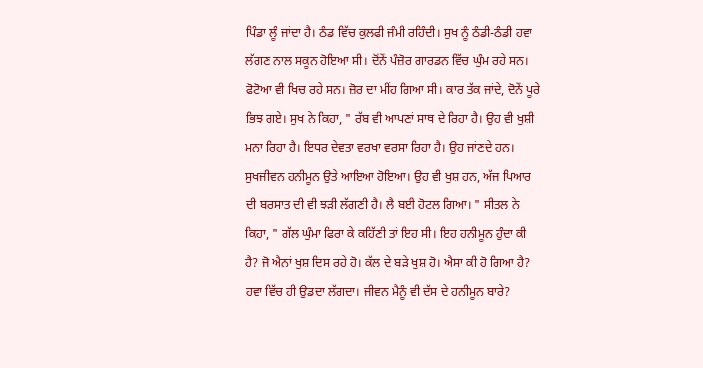ਪਿੰਡਾ ਲੂੰ ਜਾਂਦਾ ਹੈ। ਠੰਡ ਵਿੱਚ ਕੁਲਫੀ ਜੰਮੀ ਰਹਿੰਦੀ। ਸੁਖ ਨੂੰ ਠੰਡੀ-ਠੰਡੀ ਹਵਾ ਲੱਗਣ ਨਾਲ ਸਕੂਨ ਹੋਇਆ ਸੀ। ਦੋਂਨੇਂ ਪੰਜ਼ੋਰ ਗਾਰਡਨ ਵਿੱਚ ਘੁੰਮ ਰਹੇ ਸਨ। ਫੋਟੋਆ ਵੀ ਖਿਚ ਰਹੇ ਸਨ। ਜ਼ੋਰ ਦਾ ਮੀਂਹ ਗਿਆ ਸੀ। ਕਾਰ ਤੱਕ ਜਾਂਦੇ, ਦੋਨੇਂ ਪੂਰੇ ਭਿਝ ਗਏ। ਸੁਖ ਨੇ ਕਿਹਾ, " ਰੱਬ ਵੀ ਆਪਣਾਂ ਸਾਥ ਦੇ ਰਿਹਾ ਹੈ। ਉਹ ਵੀ ਖੁਸ਼ੀ ਮਨਾ ਰਿਹਾ ਹੈ। ਇਧਰ ਦੇਵਤਾ ਵਰਖਾ ਵਰਸਾ ਰਿਹਾ ਹੈ। ਉਹ ਜਾਂਣਦੇ ਹਨ। ਸੁਖਜੀਵਨ ਹਨੀਮੂਨ ਉਤੇ ਆਇਆ ਹੋਇਆ। ਉਹ ਵੀ ਖੁਸ਼ ਹਨ, ਅੱਜ ਪਿਆਰ ਦੀ ਬਰਸਾਤ ਦੀ ਵੀ ਝੜੀ ਲੱਗਣੀ ਹੈ। ਲੈ ਬਈ ਹੋਟਲ ਗਿਆ। " ਸੀਤਲ ਨੇ ਕਿਹਾ, " ਗੱਲ ਘੁੰਮਾ ਫਿਰਾ ਕੇ ਕਹਿੱਣੀ ਤਾਂ ਇਹ ਸੀ। ਇਹ ਹਨੀਮੂਨ ਹੁੰਦਾ ਕੀ ਹੈ? ਜੋ ਐਨਾਂ ਖੁਸ਼ ਦਿਸ ਰਹੇ ਹੋ। ਕੱਲ ਦੇ ਬੜੇ ਖੁਸ਼ ਹੋ। ਐਸਾ ਕੀ ਹੋ ਗਿਆ ਹੈ? ਹਵਾ ਵਿੱਚ ਹੀ ਉਡਦਾ ਲੱਗਦਾ। ਜੀਵਨ ਮੈਨੂੰ ਵੀ ਦੱਸ ਦੇ ਹਨੀਮੂਨ ਬਾਰੇ?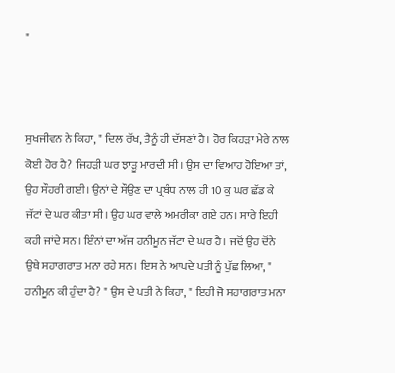"



ਸੁਖਜੀਵਨ ਨੇ ਕਿਹਾ, " ਦਿਲ ਰੱਖ, ਤੈਨੂੰ ਹੀ ਦੱਸਣਾਂ ਹੈ। ਹੋਰ ਕਿਹੜਾ ਮੇਰੇ ਨਾਲ ਕੋਈ ਹੋਰ ਹੈ? ਜਿਹੜੀ ਘਰ ਝਾੜੂ ਮਾਰਦੀ ਸੀ। ਉਸ ਦਾ ਵਿਆਹ ਹੋਇਆ ਤਾਂ, ਉਹ ਸੌਹਰੀ ਗਈ। ਉਨਾਂ ਦੇ ਸੌਉਣ ਦਾ ਪ੍ਰਬੰਧ ਨਾਲ ਹੀ 10 ਕੁ ਘਰ ਛੱਡ ਕੇ ਜੱਟਾਂ ਦੇ ਘਰ ਕੀਤਾ ਸੀ। ਉਹ ਘਰ ਵਾਲੇ ਅਮਰੀਕਾ ਗਏ ਹਨ। ਸਾਰੇ ਇਹੀ ਕਹੀ ਜਾਂਦੇ ਸਨ। ਇੰਨਾਂ ਦਾ ਅੱਜ ਹਨੀਮੂਨ ਜੱਟਾ ਦੇ ਘਰ ਹੈ। ਜਦੋਂ ਉਹ ਦੋਂਨੇ ਉਥੇ ਸਹਾਗਰਾਤ ਮਨਾ ਰਹੇ ਸਨ। ਇਸ ਨੇ ਆਪਦੇ ਪਤੀ ਨੂੰ ਪੁੱਛ ਲਿਆ, " ਹਨੀਮੂਨ ਕੀ ਹੁੰਦਾ ਹੈ? " ਉਸ ਦੇ ਪਤੀ ਨੇ ਕਿਹਾ, " ਇਹੀ ਜੋ ਸਹਾਗਰਾਤ ਮਨਾ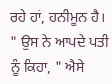ਰਹੇ ਹਾਂ, ਹਨੀਮੂਨ ਹੈ। " ਉਸ ਨੇ ਆਪਦੇ ਪਤੀ ਨੂੰ ਕਿਹਾ, " ਐਸੇ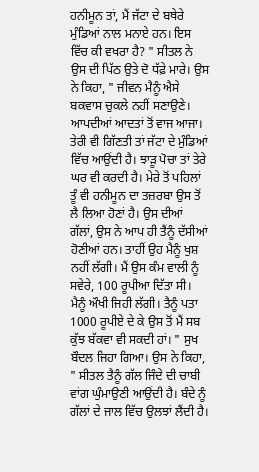ਹਨੀਮੂਨ ਤਾਂ, ਮੈਂ ਜੱਟਾ ਦੇ ਬਥੇਰੇ ਮੁੰਡਿਆਂ ਨਾਲ ਮਨਾਏ ਹਨ। ਇਸ ਵਿੱਚ ਕੀ ਵਖਰਾ ਹੈ? " ਸੀਤਲ ਨੇ ਉਸ ਦੀ ਪਿੱਠ ਉਤੇ ਦੋ ਧੱਫ਼ੇ ਮਾਰੇ। ਉਸ ਨੇ ਕਿਹਾ, " ਜੀਵਨ ਮੈਨੂੰ ਐਸੇ ਬਕਵਾਸ ਚੁਕਲੇ ਨਹੀਂ ਸਣਾਉਣੇ। ਆਪਦੀਆਂ ਆਦਤਾਂ ਤੋਂ ਵਾਜ ਆਜਾ। ਤੇਰੀ ਵੀ ਗਿੱਣਤੀ ਤਾਂ ਜੱਟਾ ਦੇ ਮੁੰਡਿਆਂ ਵਿੱਚ ਆਉਂਦੀ ਹੈ। ਝਾੜੂ ਪੋਚਾ ਤਾਂ ਤੇਰੇ ਘਰ ਵੀ ਕਰਦੀ ਹੈ। ਮੇਰੇ ਤੋਂ ਪਹਿਲਾਂ ਤੂੰ ਵੀ ਹਨੀਮੂਨ ਦਾ ਤਜ਼ਰਬਾ ਉਸ ਤੋਂ ਲੈ ਲਿਆ ਹੋਣਾਂ ਹੈ। ਉਸ ਦੀਆਂ ਗੱਲਾਂ, ਉਸ ਨੇ ਆਪ ਹੀ ਤੈਂਨੂੰ ਦੱਸੀਆਂ ਹੋਣੀਆਂ ਹਨ। ਤਾਹੀਂ ਉਹ ਮੈਨੂੰ ਖੁਸ਼ ਨਹੀਂ ਲੱਗੀ। ਮੈਂ ਉਸ ਕੰਮ ਵਾਲੀ ਨੂੰ ਸਵੇਰੇ, 100 ਰੂਪੀਆ ਦਿੱਤਾ ਸੀ। ਮੈਨੂੰ ਔਖੀ ਜਿਹੀ ਲੱਗੀ। ਤੈਨੂੰ ਪਤਾ 1000 ਰੂਪੀਏ ਦੇ ਕੇ ਉਸ ਤੋਂ ਮੈਂ ਸਬ ਕੁੱਝ ਬੱਕਵਾ ਵੀ ਸਕਦੀ ਹਾਂ। " ਸੁਖ ਬੌਦਲ ਜਿਹਾ ਗਿਆ। ਉਸ ਨੇ ਕਿਹਾ, " ਸੀਤਲ ਤੈਨੂੰ ਗੱਲ ਜਿੰਦੇ ਦੀ ਚਾਬੀ ਵਾਂਗ ਘੁੰਮਾਉਣੀ ਆਉਂਦੀ ਹੈ। ਬੰਦੇ ਨੂੰ ਗੱਲਾਂ ਦੇ ਜਾਲ ਵਿੱਚ ਉਲਝਾਂ ਲੈਂਦੀ ਹੈ।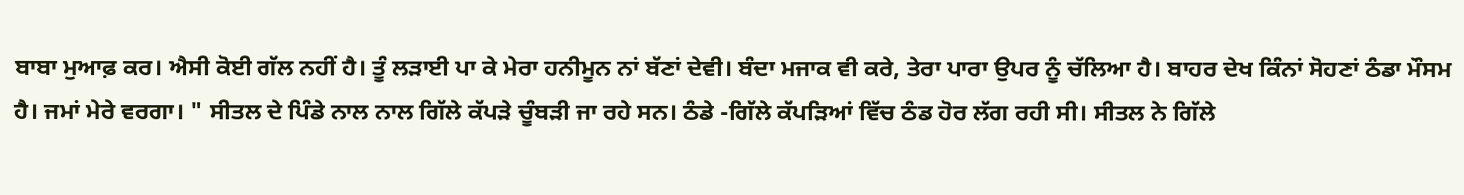ਬਾਬਾ ਮੁਆਫ਼ ਕਰ। ਐਸੀ ਕੋਈ ਗੱਲ ਨਹੀਂ ਹੈ। ਤੂੰ ਲੜਾਈ ਪਾ ਕੇ ਮੇਰਾ ਹਨੀਮੂਨ ਨਾਂ ਬੱਣਾਂ ਦੇਵੀ। ਬੰਦਾ ਮਜਾਕ ਵੀ ਕਰੇ, ਤੇਰਾ ਪਾਰਾ ਉਪਰ ਨੂੰ ਚੱਲਿਆ ਹੈ। ਬਾਹਰ ਦੇਖ ਕਿੰਨਾਂ ਸੋਹਣਾਂ ਠੰਡਾ ਮੌਸਮ ਹੈ। ਜਮਾਂ ਮੇਰੇ ਵਰਗਾ। " ਸੀਤਲ ਦੇ ਪਿੰਡੇ ਨਾਲ ਨਾਲ ਗਿੱਲੇ ਕੱਪੜੇ ਚੂੰਬੜੀ ਜਾ ਰਹੇ ਸਨ। ਠੰਡੇ -ਗਿੱਲੇ ਕੱਪੜਿਆਂ ਵਿੱਚ ਠੰਡ ਹੋਰ ਲੱਗ ਰਹੀ ਸੀ। ਸੀਤਲ ਨੇ ਗਿੱਲੇ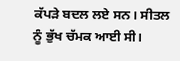ਕੱਪੜੇ ਬਦਲ ਲਏ ਸਨ। ਸੀਤਲ ਨੂੰ ਭੁੱਖ ਚੱਮਕ ਆਈ ਸੀ।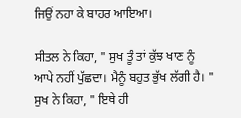ਜਿਉਂ ਨਹਾ ਕੇ ਬਾਹਰ ਆਇਆ।

ਸੀਤਲ ਨੇ ਕਿਹਾ, " ਸੁਖ ਤੂੰ ਤਾਂ ਕੁੱਝ ਖਾਣ ਨੂੰ ਆਪੇ ਨਹੀਂ ਪੁੱਛਦਾ। ਮੈਨੂੰ ਬਹੁਤ ਭੁੱਖ ਲੱਗੀ ਹੈ। " ਸੁਖ ਨੇ ਕਿਹਾ, " ਇਥੇ ਹੀ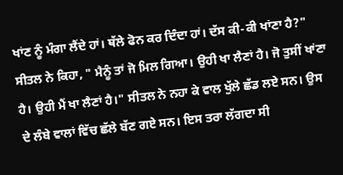ਖਾਂਣ ਨੂੰ ਮੰਗਾ ਲੈਂਦੇ ਹਾਂ। ਥੱਲੇ ਫੋਨ ਕਰ ਦਿੰਦਾ ਹਾਂ। ਦੱਸ ਕੀ-ਕੀ ਖਾਂਣਾ ਹੈ?" ਸੀਤਲ ਨੇ ਕਿਹਾ, " ਮੈਨੂੰ ਤਾਂ ਜੋ ਮਿਲ ਗਿਆ। ਉਹੀ ਖਾ ਲੈਣਾਂ ਹੈ। ਜੋ ਤੁਸੀਂ ਖਾਂਣਾ ਹੈ। ਉਹੀ ਮੈਂ ਖਾ ਲੈਣਾਂ ਹੈ।" ਸੀਤਲ ਨੇ ਨਹਾ ਕੇ ਵਾਲ ਖੁੱਲੇ ਛੱਡ ਲਏ ਸਨ। ਉਸ ਦੇ ਲੰਬੇ ਵਾਲਾਂ ਵਿੱਚ ਛੱਲੇ ਬੱਣ ਗਏ ਸਨ। ਇਸ ਤਰਾ ਲੱਗਦਾ ਸੀ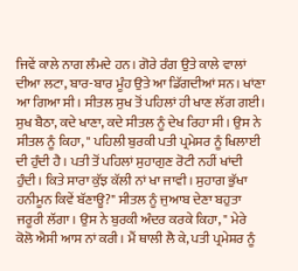ਜਿਵੇਂ ਕਾਲੇ ਨਾਗ ਲੰਮਦੇ ਹਨ। ਗੋਰੇ ਰੰਗ ਉਤੇ ਕਾਲੇ ਵਾਲਾਂ ਦੀਆ ਲਟਾ, ਬਾਰ-ਬਾਰ ਮੂੰਹ ਉਤੇ ਆ ਡਿੱਗਦੀਆਂ ਸਨ। ਖਾਂਣਾ ਆ ਗਿਆ ਸੀ। ਸੀਤਲ ਸੁਖ ਤੋਂ ਪਹਿਲਾਂ ਹੀ ਖਾਣ ਲੱਗ ਗਈ। ਸੁਖ ਬੈਠਾ, ਕਦੇ ਖਾਣਾ, ਕਦੇ ਸੀਤਲ ਨੂੰ ਦੇਖ ਰਿਹਾ ਸੀ। ਉਸ ਨੇ ਸੀਤਲ ਨੂੰ ਕਿਹਾ, " ਪਹਿਲੀ ਬੁਰਕੀ ਪਤੀ ਪ੍ਰਮੇਸਰ ਨੂੰ ਖਿਲਾਈ ਦੀ ਹੁੰਦੀ ਹੈ। ਪਤੀ ਤੋਂ ਪਹਿਲਾਂ ਸੁਹਾਗੁਣ ਰੋਟੀ ਨਹੀਂ ਖਾਂਦੀ ਹੁੰਦੀ। ਕਿਤੇ ਸਾਰਾ ਕੁੱਝ ਕੱਲੀ ਨਾਂ ਖਾ ਜਾਵੀ। ਸੁਹਾਗ ਭੁੱਖਾ ਹਨੀਮੂਨ ਕਿਵੇਂ ਬੱਣਾਊ?" ਸੀਤਲ ਨੂੰ ਜੁਆਬ ਦੇਣਾ ਬਹੁਤਾ ਜਰੂਰੀ ਲੱਗਾ। ਉਸ ਨੇ ਬੁਰਕੀ ਅੰਦਰ ਕਰਕੇ ਕਿਹਾ, " ਮੇਰੇ ਕੋਲੋ ਐਸੀ ਆਸ ਨਾਂ ਕਰੀ। ਮੈਂ ਥਾਲੀ ਲੈ ਕੇ, ਪਤੀ ਪ੍ਰਮੇਸ਼ਰ ਨੂੰ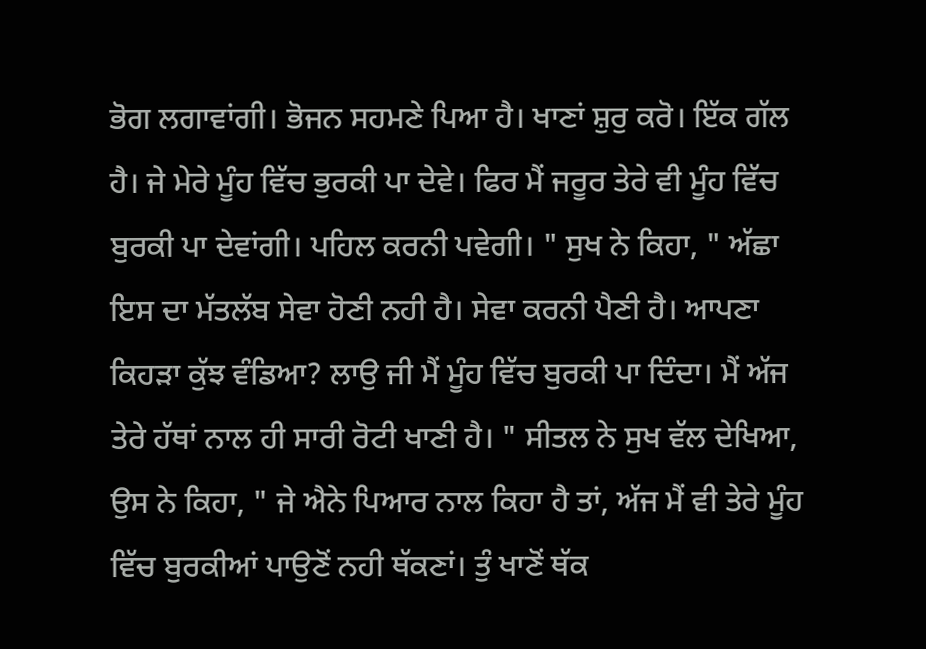ਭੋਗ ਲਗਾਵਾਂਗੀ। ਭੋਜਨ ਸਹਮਣੇ ਪਿਆ ਹੈ। ਖਾਣਾਂ ਸ਼ੁਰੁ ਕਰੋ। ਇੱਕ ਗੱਲ ਹੈ। ਜੇ ਮੇਰੇ ਮੂੰਹ ਵਿੱਚ ਭੁਰਕੀ ਪਾ ਦੇਵੇ। ਫਿਰ ਮੈਂ ਜਰੂਰ ਤੇਰੇ ਵੀ ਮੂੰਹ ਵਿੱਚ ਬੁਰਕੀ ਪਾ ਦੇਵਾਂਗੀ। ਪਹਿਲ ਕਰਨੀ ਪਵੇਗੀ। " ਸੁਖ ਨੇ ਕਿਹਾ, " ਅੱਛਾ ਇਸ ਦਾ ਮੱਤਲੱਬ ਸੇਵਾ ਹੋਣੀ ਨਹੀ ਹੈ। ਸੇਵਾ ਕਰਨੀ ਪੈਣੀ ਹੈ। ਆਪਣਾ ਕਿਹੜਾ ਕੁੱਝ ਵੰਡਿਆ? ਲਾਉ ਜੀ ਮੈਂ ਮੂੰਹ ਵਿੱਚ ਬੁਰਕੀ ਪਾ ਦਿੰਦਾ। ਮੈਂ ਅੱਜ ਤੇਰੇ ਹੱਥਾਂ ਨਾਲ ਹੀ ਸਾਰੀ ਰੋਟੀ ਖਾਣੀ ਹੈ। " ਸੀਤਲ ਨੇ ਸੁਖ ਵੱਲ ਦੇਖਿਆ, ਉਸ ਨੇ ਕਿਹਾ, " ਜੇ ਐਨੇ ਪਿਆਰ ਨਾਲ ਕਿਹਾ ਹੈ ਤਾਂ, ਅੱਜ ਮੈਂ ਵੀ ਤੇਰੇ ਮੂੰਹ ਵਿੱਚ ਬੁਰਕੀਆਂ ਪਾਉਣੋਂ ਨਹੀ ਥੱਕਣਾਂ। ਤੁੰ ਖਾਣੋਂ ਥੱਕ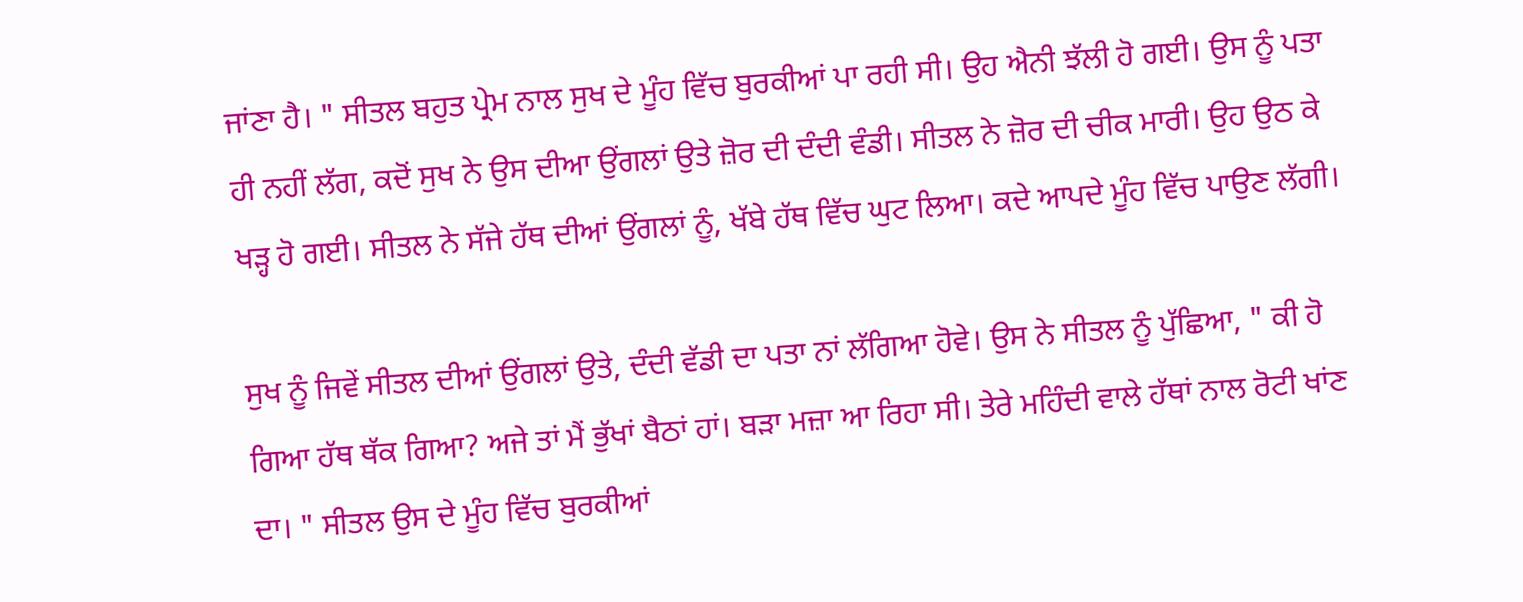ਜਾਂਣਾ ਹੈ। " ਸੀਤਲ ਬਹੁਤ ਪ੍ਰੇਮ ਨਾਲ ਸੁਖ ਦੇ ਮੂੰਹ ਵਿੱਚ ਬੁਰਕੀਆਂ ਪਾ ਰਹੀ ਸੀ। ਉਹ ਐਨੀ ਝੱਲੀ ਹੋ ਗਈ। ਉਸ ਨੂੰ ਪਤਾ ਹੀ ਨਹੀਂ ਲੱਗ, ਕਦੋਂ ਸੁਖ ਨੇ ਉਸ ਦੀਆ ਉਂਗਲਾਂ ਉਤੇ ਜ਼ੋਰ ਦੀ ਦੰਦੀ ਵੰਡੀ। ਸੀਤਲ ਨੇ ਜ਼ੋਰ ਦੀ ਚੀਕ ਮਾਰੀ। ਉਹ ਉਠ ਕੇ ਖੜ੍ਹ ਹੋ ਗਈ। ਸੀਤਲ ਨੇ ਸੱਜੇ ਹੱਥ ਦੀਆਂ ਉਂਗਲਾਂ ਨੂੰ, ਖੱਬੇ ਹੱਥ ਵਿੱਚ ਘੁਟ ਲਿਆ। ਕਦੇ ਆਪਦੇ ਮੂੰਹ ਵਿੱਚ ਪਾਉਣ ਲੱਗੀ।

ਸੁਖ ਨੂੰ ਜਿਵੇਂ ਸੀਤਲ ਦੀਆਂ ਉਂਗਲਾਂ ਉਤੇ, ਦੰਦੀ ਵੱਡੀ ਦਾ ਪਤਾ ਨਾਂ ਲੱਗਿਆ ਹੋਵੇ। ਉਸ ਨੇ ਸੀਤਲ ਨੂੰ ਪੁੱਛਿਆ, " ਕੀ ਹੋ ਗਿਆ ਹੱਥ ਥੱਕ ਗਿਆ? ਅਜੇ ਤਾਂ ਮੈਂ ਭੁੱਖਾਂ ਬੈਠਾਂ ਹਾਂ। ਬੜਾ ਮਜ਼ਾ ਆ ਰਿਹਾ ਸੀ। ਤੇਰੇ ਮਹਿੰਦੀ ਵਾਲੇ ਹੱਥਾਂ ਨਾਲ ਰੋਟੀ ਖਾਂਣ ਦਾ। " ਸੀਤਲ ਉਸ ਦੇ ਮੂੰਹ ਵਿੱਚ ਬੁਰਕੀਆਂ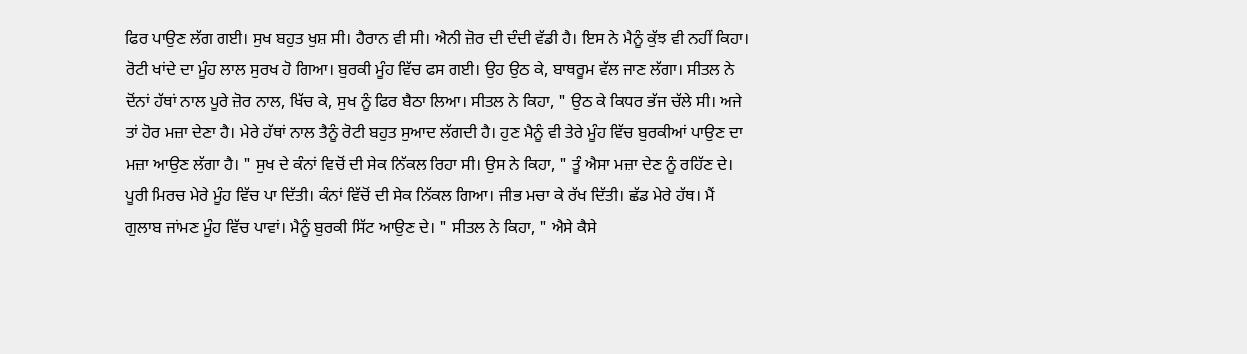ਫਿਰ ਪਾਉਣ ਲੱਗ ਗਈ। ਸੁਖ ਬਹੁਤ ਖੁਸ਼ ਸੀ। ਹੈਰਾਨ ਵੀ ਸੀ। ਐਨੀ ਜ਼ੋਰ ਦੀ ਦੰਦੀ ਵੱਡੀ ਹੈ। ਇਸ ਨੇ ਮੈਨੂੰ ਕੁੱਝ ਵੀ ਨਹੀਂ ਕਿਹਾ। ਰੋਟੀ ਖਾਂਦੇ ਦਾ ਮੂੰਹ ਲਾਲ ਸੁਰਖ ਹੋ ਗਿਆ। ਬੁਰਕੀ ਮੂੰਹ ਵਿੱਚ ਫਸ ਗਈ। ਉਹ ਉਠ ਕੇ, ਬਾਥਰੂਮ ਵੱਲ ਜਾਣ ਲੱਗਾ। ਸੀਤਲ ਨੇ ਦੋਂਨਾਂ ਹੱਥਾਂ ਨਾਲ ਪੂਰੇ ਜ਼ੋਰ ਨਾਲ, ਖਿੱਚ ਕੇ, ਸੁਖ ਨੂੰ ਫਿਰ ਬੈਠਾ ਲਿਆ। ਸੀਤਲ ਨੇ ਕਿਹਾ, " ਉਠ ਕੇ ਕਿਧਰ ਭੱਜ ਚੱਲੇ ਸੀ। ਅਜੇ ਤਾਂ ਹੋਰ ਮਜ਼ਾ ਦੇਣਾ ਹੈ। ਮੇਰੇ ਹੱਥਾਂ ਨਾਲ ਤੈਨੂੰ ਰੋਟੀ ਬਹੁਤ ਸੁਆਦ ਲੱਗਦੀ ਹੈ। ਹੁਣ ਮੈਨੂੰ ਵੀ ਤੇਰੇ ਮੂੰਹ ਵਿੱਚ ਬੁਰਕੀਆਂ ਪਾਉਣ ਦਾ ਮਜ਼ਾ ਆਉਣ ਲੱਗਾ ਹੈ। " ਸੁਖ ਦੇ ਕੰਨਾਂ ਵਿਚੋਂ ਦੀ ਸੇਕ ਨਿੱਕਲ ਰਿਹਾ ਸੀ। ਉਸ ਨੇ ਕਿਹਾ, " ਤੂੰ ਐਸਾ ਮਜ਼ਾ ਦੇਣ ਨੂੰ ਰਹਿੱਣ ਦੇ। ਪੂਰੀ ਮਿਰਚ ਮੇਰੇ ਮੂੰਹ ਵਿੱਚ ਪਾ ਦਿੱਤੀ। ਕੰਨਾਂ ਵਿੱਚੋਂ ਦੀ ਸੇਕ ਨਿੱਕਲ ਗਿਆ। ਜੀਭ ਮਚਾ ਕੇ ਰੱਖ ਦਿੱਤੀ। ਛੱਡ ਮੇਰੇ ਹੱਥ। ਮੈਂ ਗੁਲਾਬ ਜਾਂਮਣ ਮੂੰਹ ਵਿੱਚ ਪਾਵਾਂ। ਮੈਨੂੰ ਬੁਰਕੀ ਸਿੱਟ ਆਉਣ ਦੇ। " ਸੀਤਲ ਨੇ ਕਿਹਾ, " ਐਸੇ ਕੈਸੇ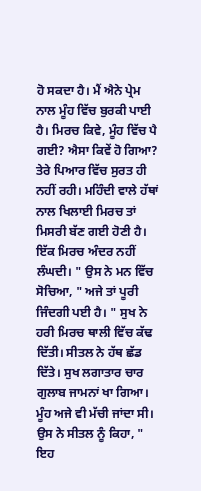ਹੋ ਸਕਦਾ ਹੈ। ਮੈਂ ਐਨੇ ਪ੍ਰੇਮ ਨਾਲ ਮੂੰਹ ਵਿੱਚ ਬੁਰਕੀ ਪਾਈ ਹੈ। ਮਿਰਚ ਕਿਵੇ, ਮੂੰਹ ਵਿੱਚ ਪੈ ਗਈ? ਐਸਾ ਕਿਵੇਂ ਹੋ ਗਿਆ? ਤੇਰੇ ਪਿਆਰ ਵਿੱਚ ਸੁਰਤ ਹੀ ਨਹੀਂ ਰਹੀ। ਮਹਿੰਦੀ ਵਾਲੇ ਹੱਥਾਂ ਨਾਲ ਖਿਲਾਈ ਮਿਰਚ ਤਾਂ ਮਿਸਰੀ ਬੱਣ ਗਈ ਹੋਣੀ ਹੈ। ਇੱਕ ਮਿਰਚ ਅੰਦਰ ਨਹੀਂ ਲੰਘਦੀ। " ਉਸ ਨੇ ਮਨ ਵਿੱਚ ਸੋਚਿਆ, " ਅਜੇ ਤਾਂ ਪੂਰੀ ਜਿੰਦਗੀ ਪਈ ਹੈ। " ਸੁਖ ਨੇ ਹਰੀ ਮਿਰਚ ਥਾਲੀ ਵਿੱਚ ਕੱਢ ਦਿੱਤੀ। ਸੀਤਲ ਨੇ ਹੱਥ ਛੱਡ ਦਿੱਤੇ। ਸੁਖ ਲਗਾਤਾਰ ਚਾਰ ਗੁਲਾਬ ਜਾਮਨਾਂ ਖਾ ਗਿਆ। ਮੂੰਹ ਅਜੇ ਵੀ ਮੱਚੀ ਜਾਂਦਾ ਸੀ। ਉਸ ਨੇ ਸੀਤਲ ਨੂੰ ਕਿਹਾ, " ਇਹ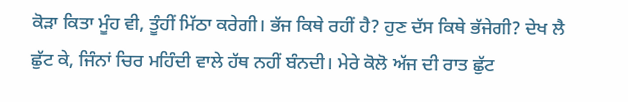ਕੋੜਾ ਕਿਤਾ ਮੂੰਹ ਵੀ, ਤੂੰਹੀਂ ਮਿੱਠਾ ਕਰੇਗੀ। ਭੱਜ ਕਿਥੇ ਰਹੀਂ ਹੈ? ਹੁਣ ਦੱਸ ਕਿਥੇ ਭੱਜੇਗੀ? ਦੇਖ ਲੈ ਛੁੱਟ ਕੇ, ਜਿੰਨਾਂ ਚਿਰ ਮਹਿੰਦੀ ਵਾਲੇ ਹੱਥ ਨਹੀਂ ਬੰਨਦੀ। ਮੇਰੇ ਕੋਲੋ ਅੱਜ ਦੀ ਰਾਤ ਛੁੱਟ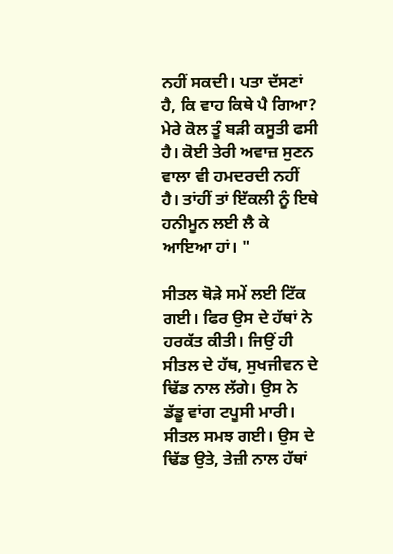ਨਹੀਂ ਸਕਦੀ। ਪਤਾ ਦੱਸਣਾਂ ਹੈ, ਕਿ ਵਾਹ ਕਿਥੇ ਪੈ ਗਿਆ? ਮੇਰੇ ਕੋਲ ਤੂੰ ਬੜੀ ਕਸੂਤੀ ਫਸੀ ਹੈ। ਕੋਈ ਤੇਰੀ ਅਵਾਜ਼ ਸੁਣਨ ਵਾਲਾ ਵੀ ਹਮਦਰਦੀ ਨਹੀਂ ਹੈ। ਤਾਂਹੀਂ ਤਾਂ ਇੱਕਲੀ ਨੂੰ ਇਥੇ ਹਨੀਮੂਨ ਲਈ ਲੈ ਕੇ ਆਇਆ ਹਾਂ। "

ਸੀਤਲ ਥੋੜੇ ਸਮੇਂ ਲਈ ਟਿੱਕ ਗਈ। ਫਿਰ ਉਸ ਦੇ ਹੱਥਾਂ ਨੇ ਹਰਕੱਤ ਕੀਤੀ। ਜਿਉਂ ਹੀ ਸੀਤਲ ਦੇ ਹੱਥ, ਸੁਖਜੀਵਨ ਦੇ ਢਿੱਡ ਨਾਲ ਲੱਗੇ। ਉਸ ਨੇ ਡੱਡੂ ਵਾਂਗ ਟਪੂਸੀ ਮਾਰੀ। ਸੀਤਲ ਸਮਝ ਗਈ। ਉਸ ਦੇ ਢਿੱਡ ਉਤੇ, ਤੇਜ਼ੀ ਨਾਲ ਹੱਥਾਂ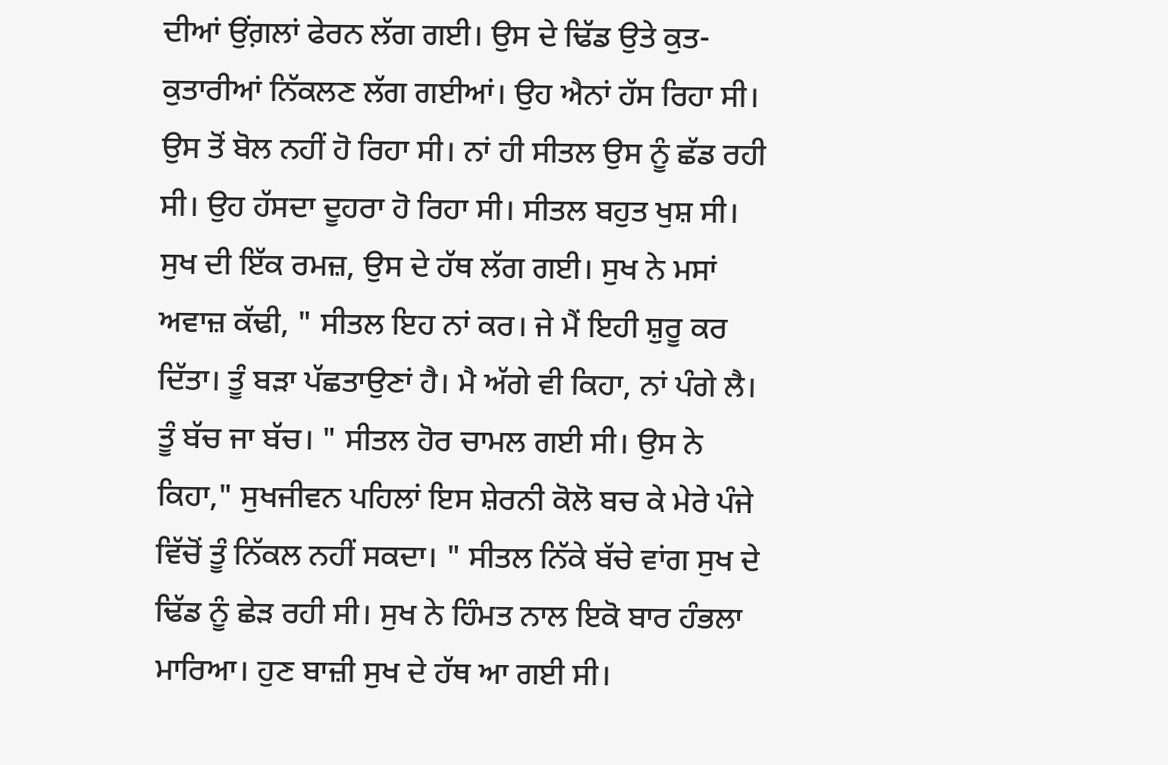ਦੀਆਂ ਉਂਗ਼ਲਾਂ ਫੇਰਨ ਲੱਗ ਗਈ। ਉਸ ਦੇ ਢਿੱਡ ਉਤੇ ਕੁਤ-ਕੁਤਾਰੀਆਂ ਨਿੱਕਲਣ ਲੱਗ ਗਈਆਂ। ਉਹ ਐਨਾਂ ਹੱਸ ਰਿਹਾ ਸੀ। ਉਸ ਤੋਂ ਬੋਲ ਨਹੀਂ ਹੋ ਰਿਹਾ ਸੀ। ਨਾਂ ਹੀ ਸੀਤਲ ਉਸ ਨੂੰ ਛੱਡ ਰਹੀ ਸੀ। ਉਹ ਹੱਸਦਾ ਦੂਹਰਾ ਹੋ ਰਿਹਾ ਸੀ। ਸੀਤਲ ਬਹੁਤ ਖੁਸ਼ ਸੀ। ਸੁਖ ਦੀ ਇੱਕ ਰਮਜ਼, ਉਸ ਦੇ ਹੱਥ ਲੱਗ ਗਈ। ਸੁਖ ਨੇ ਮਸਾਂ ਅਵਾਜ਼ ਕੱਢੀ, " ਸੀਤਲ ਇਹ ਨਾਂ ਕਰ। ਜੇ ਮੈਂ ਇਹੀ ਸ਼ੁਰੂ ਕਰ ਦਿੱਤਾ। ਤੂੰ ਬੜਾ ਪੱਛਤਾਉਣਾਂ ਹੈ। ਮੈ ਅੱਗੇ ਵੀ ਕਿਹਾ, ਨਾਂ ਪੰਗੇ ਲੈ। ਤੂੰ ਬੱਚ ਜਾ ਬੱਚ। " ਸੀਤਲ ਹੋਰ ਚਾਮਲ ਗਈ ਸੀ। ਉਸ ਨੇ ਕਿਹਾ," ਸੁਖਜੀਵਨ ਪਹਿਲਾਂ ਇਸ ਸ਼ੇਰਨੀ ਕੋਲੋ ਬਚ ਕੇ ਮੇਰੇ ਪੰਜੇ ਵਿੱਚੋਂ ਤੂੰ ਨਿੱਕਲ ਨਹੀਂ ਸਕਦਾ। " ਸੀਤਲ ਨਿੱਕੇ ਬੱਚੇ ਵਾਂਗ ਸੁਖ ਦੇ ਢਿੱਡ ਨੂੰ ਛੇੜ ਰਹੀ ਸੀ। ਸੁਖ ਨੇ ਹਿੰਮਤ ਨਾਲ ਇਕੋ ਬਾਰ ਹੰਭਲਾ ਮਾਰਿਆ। ਹੁਣ ਬਾਜ਼ੀ ਸੁਖ ਦੇ ਹੱਥ ਆ ਗਈ ਸੀ।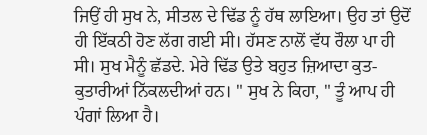ਜਿਉਂ ਹੀ ਸੁਖ ਨੇ, ਸੀਤਲ ਦੇ ਢਿੱਡ ਨੂੰ ਹੱਥ ਲਾਇਆ। ਉਹ ਤਾਂ ਉਦੋਂ ਹੀ ਇੱਕਠੀ ਹੋਣ ਲੱਗ ਗਈ ਸੀ। ਹੱਸਣ ਨਾਲੋਂ ਵੱਧ ਰੌਲਾ ਪਾ ਹੀ ਸੀ। ਸੁਖ ਮੈਨੂੰ ਛੱਡਦੇ. ਮੇਰੇ ਢਿੱਡ ਉਤੇ ਬਹੁਤ ਜ਼ਿਆਦਾ ਕੁਤ-ਕੁਤਾਰੀਆਂ ਨਿੱਕਲਦੀਆਂ ਹਨ। " ਸੁਖ ਨੇ ਕਿਹਾ, " ਤੂੰ ਆਪ ਹੀ ਪੰਗਾਂ ਲਿਆ ਹੈ।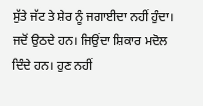ਸੁੱਤੇ ਜੱਟ ਤੇ ਸ਼ੇਰ ਨੂੰ ਜਗਾਈਦਾ ਨਹੀਂ ਹੁੰਦਾ। ਜਦੋਂ ਉਠਦੇ ਹਨ। ਜਿਉਂਦਾ ਸ਼ਿਕਾਰ ਮਦੋਲ ਦਿੰਦੇ ਹਨ। ਹੁਣ ਨਹੀਂ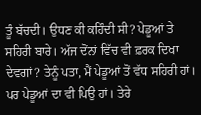ਤੂੰ ਬੱਚਦੀ। ਉਧਣ ਕੀ ਕਹਿੰਦੀ ਸੀ? ਪੇਡੂਆਂ ਤੇ ਸਹਿਰੀ ਬਾਰੇ। ਅੱਜ ਦੋਂਨਾਂ ਵਿੱਚ ਵੀ ਫ਼ਰਕ ਦਿਖਾ ਦੇਵਗਾਂ? ਤੇਨੂੰ ਪਤਾ, ਮੈਂ ਪੇਡੂਆਂ ਤੋਂ ਵੱਧ ਸਹਿਰੀ ਹਾਂ। ਪਰ ਪੇਡੂਆਂ ਦਾ ਵੀ ਪਿਉ ਹਾਂ। ਤੇਰੇ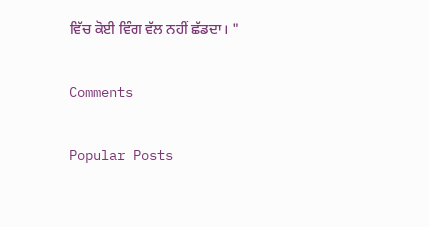ਵਿੱਚ ਕੋਈ ਵਿੰਗ ਵੱਲ ਨਹੀਂ ਛੱਡਦਾ। "

Comments

Popular Posts